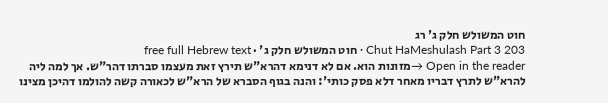חוט המשולש חלק ג' רג
Chut HaMeshulash Part 3 203 · חוט המשולש חלק ג' · free full Hebrew text
Open in the reader →מזונות הוא. אם לא דנימא דהרא"ש תירץ זאת מעצמו סברתו דהר"ש. אך למה ליה להרא"ש לתרץ דבריו מאחר דלא פסק כותי': והנה בגוף הסברא של הרא"ש לכאורה קשה להולמו דהיכן מצינו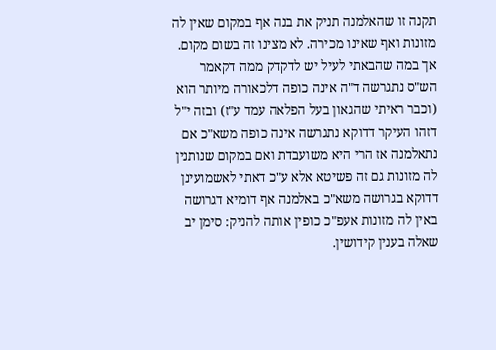תקנה זו שהאלמנה תניק את בנה אף במקום שאין לה מזונות ואף שאינו מכירה. לא מצינו זה בשום מקום. אך במה שהבאתי לעיל יש לדקדק ממה דקאמר הש"ס נתגרשה ד"ה אינה כופה דלכאורה מיותר הוא (וכבר ראיתי שהגאון בעל הפלאה עמד ע"ז) ובזה י"ל דזהו העיקר דדוקא נתגרשה אינה כופה משא"כ אם נתאלמנה אז הרי היא משועבדת ואם במקום שנותנין לה מזונות גם זה פשיטא אלא ע"כ דאתי לאשמועינן דדוקא בגרושה משא"כ באלמנה אף דומיא דגרושה באין לה מזונות אעפ"כ כופין אותה להניק: סימן יב שאלה בענין קידושין.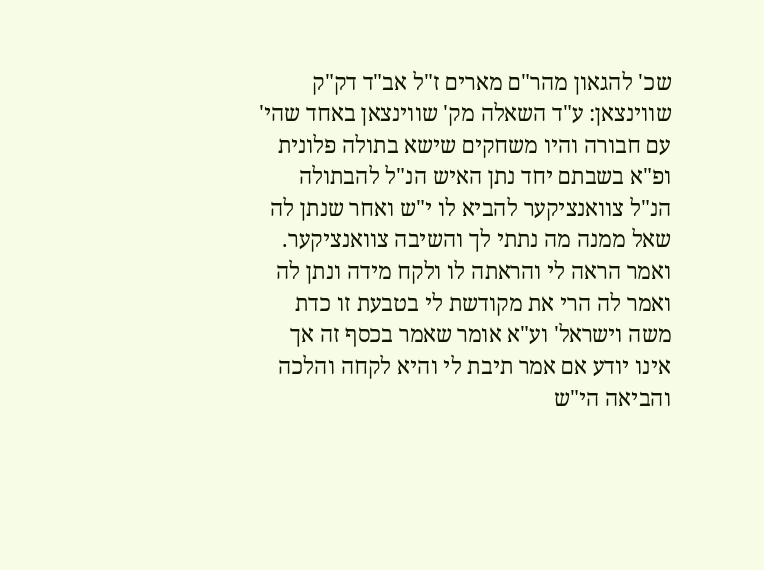שכ' להגאון מהר"ם מארים ז"ל אב"ד דק"ק שווינצאן: ע"ד השאלה מק' שווינצאן באחד שהי' עם חבורה והיו משחקים שישא בתולה פלונית ופ"א בשבתם יחד נתן האיש הנ"ל להבתולה הנ"ל צוואנציקער להביא לו י"ש ואחר שנתן לה שאל ממנה מה נתתי לך והשיבה צוואנציקער. ואמר הראה לי והראתה לו ולקח מידה ונתן לה ואמר לה הרי את מקודשת לי בטבעת זו כדת משה וישראל' וע"א אומר שאמר בכסף זה אך אינו יודע אם אמר תיבת לי והיא לקחה והלכה והביאה הי"ש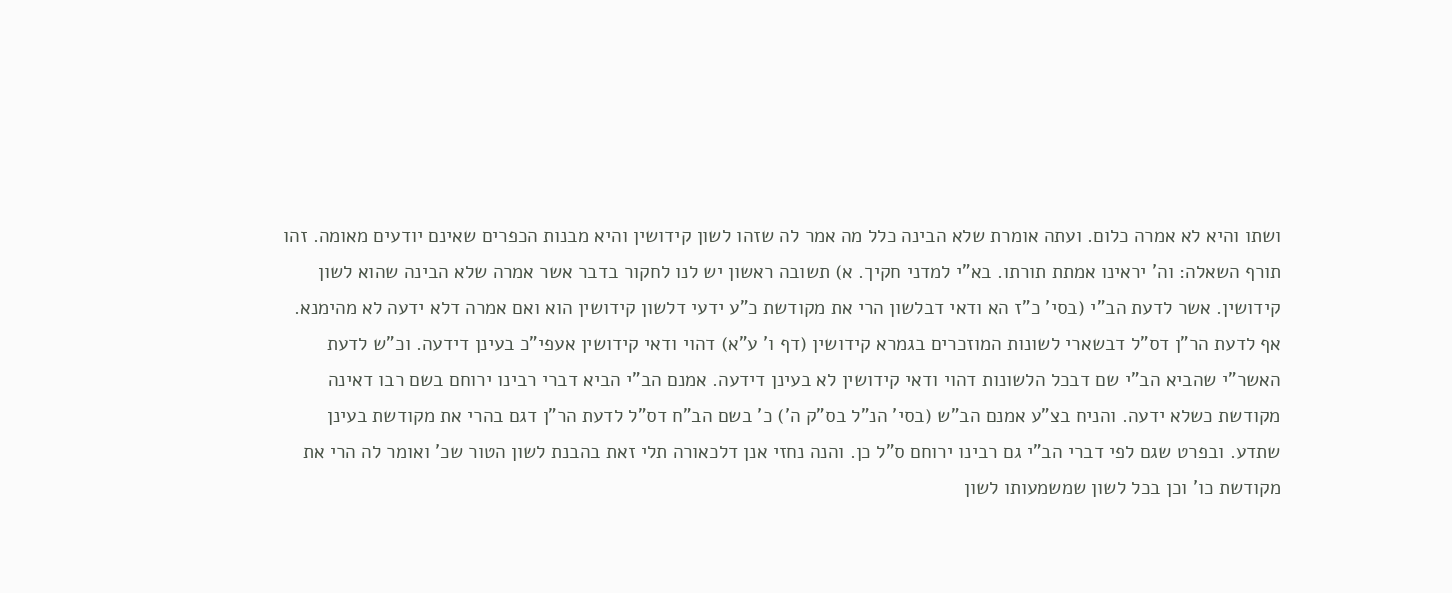ושתו והיא לא אמרה כלום. ועתה אומרת שלא הבינה כלל מה אמר לה שזהו לשון קידושין והיא מבנות הכפרים שאינם יודעים מאומה. זהו תורף השאלה: וה' יראינו אמתת תורתו. בא"י למדני חקיך. א) תשובה ראשון יש לנו לחקור בדבר אשר אמרה שלא הבינה שהוא לשון קידושין. אשר לדעת הב"י (בסי' כ"ז הא ודאי דבלשון הרי את מקודשת כ"ע ידעי דלשון קידושין הוא ואם אמרה דלא ידעה לא מהימנא. אף לדעת הר"ן דס"ל דבשארי לשונות המוזכרים בגמרא קידושין (דף ו' ע"א) דהוי ודאי קידושין אעפי"כ בעינן דידעה. וכ"ש לדעת האשר"י שהביא הב"י שם דבכל הלשונות דהוי ודאי קידושין לא בעינן דידעה. אמנם הב"י הביא דברי רבינו ירוחם בשם רבו דאינה מקודשת כשלא ידעה. והניח בצ"ע אמנם הב"ש (בסי' הנ"ל בס"ק ה') כ' בשם הב"ח דס"ל לדעת הר"ן דגם בהרי את מקודשת בעינן שתדע. ובפרט שגם לפי דברי הב"י גם רבינו ירוחם ס"ל כן. והנה נחזי אנן דלכאורה תלי זאת בהבנת לשון הטור שכ' ואומר לה הרי את מקודשת כו' וכן בכל לשון שמשמעותו לשון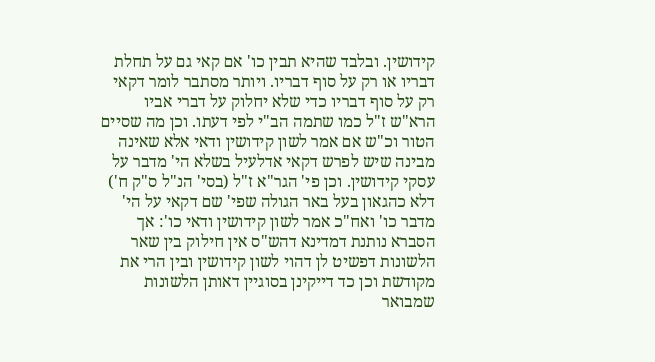קידושין. ובלבד שהיא תבין כו' אם קאי גם על תחלת דבריו או רק על סוף דבריו. ויותר מסתבר לומר דקאי רק על סוף דבריו כדי שלא יחלוק על דברי אביו הרא"ש ז"ל כמו שתמה הב"י לפי דעתו. וכן מה שסיים הטור וכ"ש אם אמר לשון קידושין ודאי אלא שאינה מבינה שיש לפרש דקאי אדלעיל בשלא הי' מדבר על עסקי קידושין. וכן פי' הגר"א ז"ל (בסי' הנ"ל ס"ק ח') דלא כהגאון בעל באר הגולה שפי' שם דקאי על הי' מדבר כו' ואח"כ אמר לשון קידושין ודאי כו': אך הסברא נותנת דמדינא דהש"ס אין חילוק בין שאר הלשונות דפשיט לן דהוי לשון קידושין ובין הרי את מקודשת וכן כד דייקינן בסוגיין דאותן הלשונות שמבואר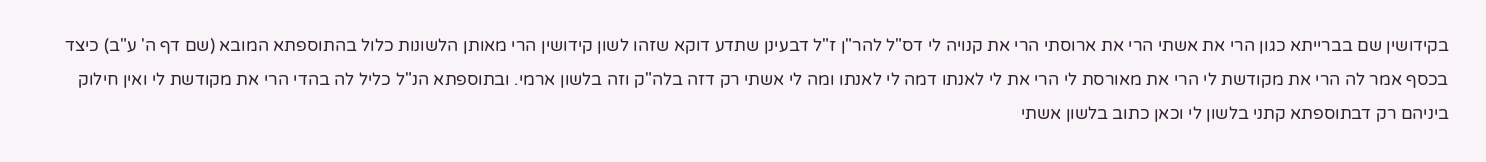בקידושין שם בברייתא כגון הרי את אשתי הרי את ארוסתי הרי את קנויה לי דס"ל להר"ן ז"ל דבעינן שתדע דוקא שזהו לשון קידושין הרי מאותן הלשונות כלול בהתוספתא המובא (שם דף ה' ע"ב) כיצד בכסף אמר לה הרי את מקודשת לי הרי את מאורסת לי הרי את לי לאנתו דמה לי לאנתו ומה לי אשתי רק דזה בלה"ק וזה בלשון ארמי. ובתוספתא הנ"ל כליל לה בהדי הרי את מקודשת לי ואין חילוק ביניהם רק דבתוספתא קתני בלשון לי וכאן כתוב בלשון אשתי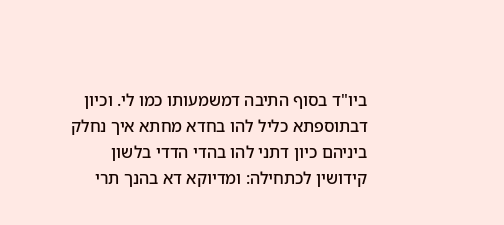ביו"ד בסוף התיבה דמשמעותו כמו לי. וכיון דבתוספתא כליל להו בחדא מחתא איך נחלק ביניהם כיון דתני להו בהדי הדדי בלשון קידושין לכתחילה: ומדיוקא דא בהנך תרי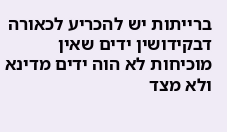ברייתות יש להכריע לכאורה דבקידושין ידים שאין מוכיחות לא הוה ידים מדינא ולא מצד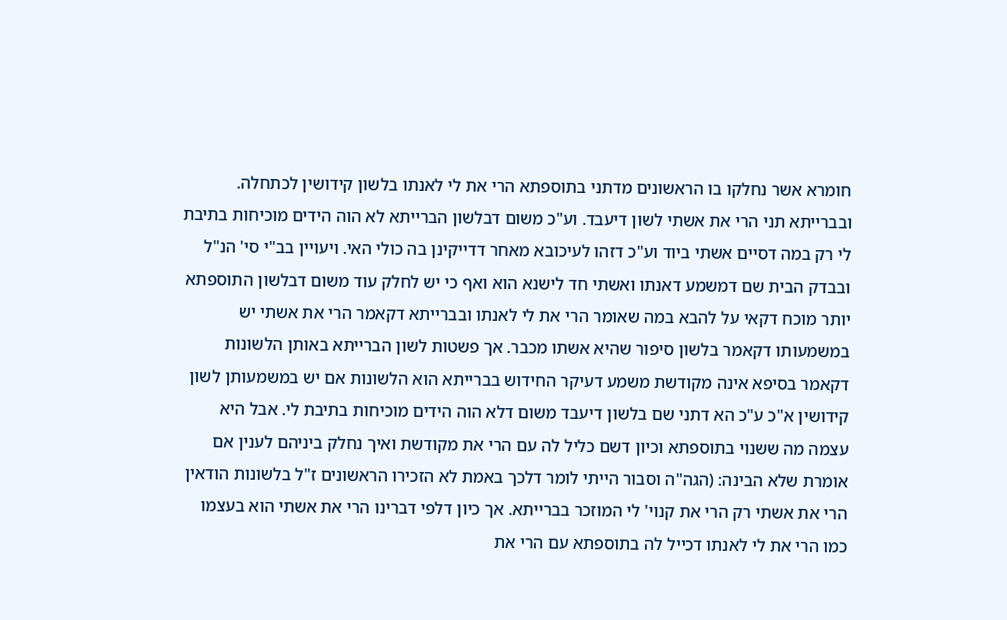חומרא אשר נחלקו בו הראשונים מדתני בתוספתא הרי את לי לאנתו בלשון קידושין לכתחלה. ובברייתא תני הרי את אשתי לשון דיעבד. וע"כ משום דבלשון הברייתא לא הוה הידים מוכיחות בתיבת לי רק במה דסיים אשתי ביוד וע"כ דזהו לעיכובא מאחר דדייקינן בה כולי האי. ויעויין בב"י סי' הנ"ל ובבדק הבית שם דמשמע דאנתו ואשתי חד לישנא הוא ואף כי יש לחלק עוד משום דבלשון התוספתא יותר מוכח דקאי על להבא במה שאומר הרי את לי לאנתו ובברייתא דקאמר הרי את אשתי יש במשמעותו דקאמר בלשון סיפור שהיא אשתו מכבר. אך פשטות לשון הברייתא באותן הלשונות דקאמר בסיפא אינה מקודשת משמע דעיקר החידוש בברייתא הוא הלשונות אם יש במשמעותן לשון קידושין א"כ ע"כ הא דתני שם בלשון דיעבד משום דלא הוה הידים מוכיחות בתיבת לי. אבל היא עצמה מה ששנוי בתוספתא וכיון דשם כליל לה עם הרי את מקודשת ואיך נחלק ביניהם לענין אם אומרת שלא הבינה: (הגה"ה וסבור הייתי לומר דלכך באמת לא הזכירו הראשונים ז"ל בלשונות הודאין הרי את אשתי רק הרי את קנוי' לי המוזכר בברייתא. אך כיון דלפי דברינו הרי את אשתי הוא בעצמו כמו הרי את לי לאנתו דכייל לה בתוספתא עם הרי את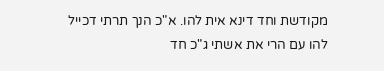מקודשת וחד דינא אית להו. א"כ הנך תרתי דכייל להו עם הרי את אשתי ג"כ חד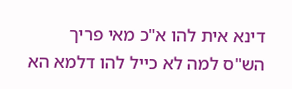דינא אית להו א"כ מאי פריך הש"ס למה לא כייל להו דלמא הא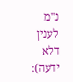נ"מ לענין דלא ידעה):